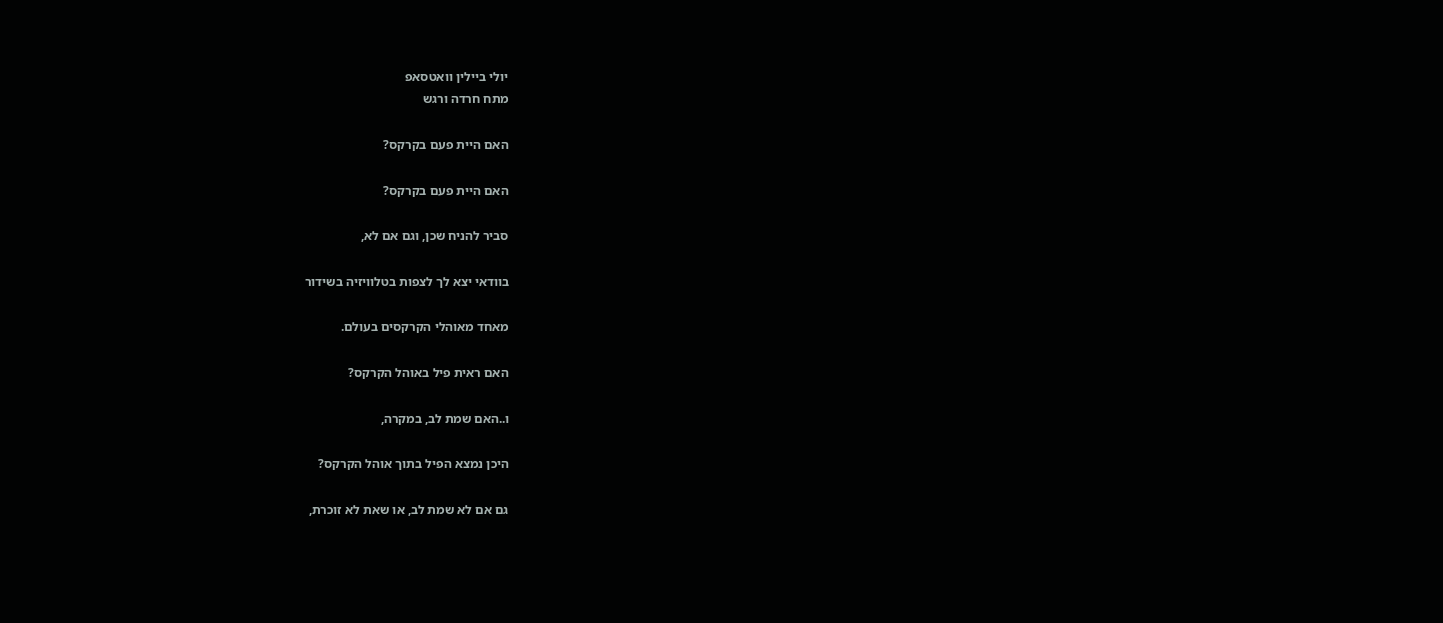יולי ביילין וואטסאפ
מתח חרדה ורגש

האם היית פעם בקרקס?

האם היית פעם בקרקס?

סביר להניח שכן, וגם אם לא,

בוודאי יצא לך לצפות בטלוויזיה בשידור

מאחד מאוהלי הקרקסים בעולם.

האם ראית פיל באוהל הקרקס?

ו..האם שמת לב, במקרה,

היכן נמצא הפיל בתוך אוהל הקרקס?

גם אם לא שמת לב, או שאת לא זוכרת,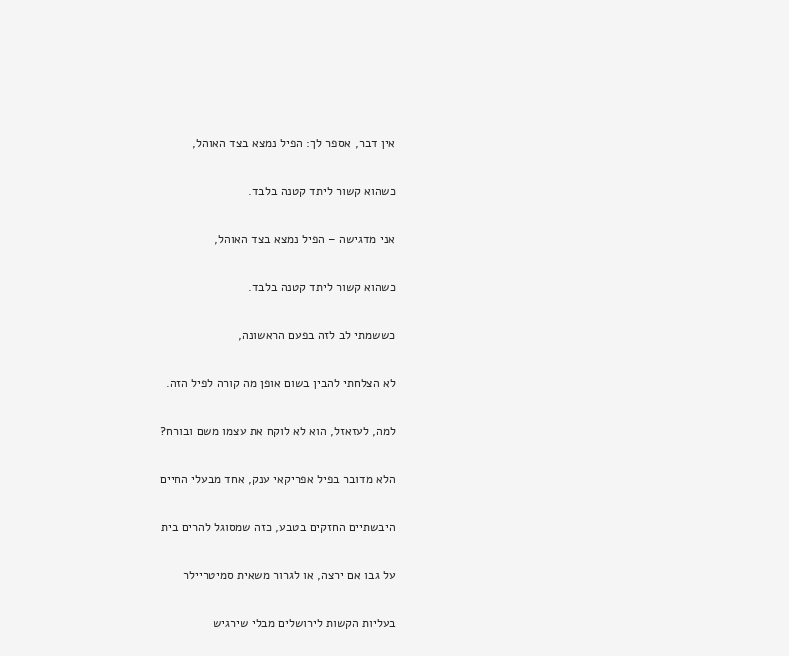אין דבר, אספר לך: הפיל נמצא בצד האוהל,

כשהוא קשור ליתד קטנה בלבד.

אני מדגישה – הפיל נמצא בצד האוהל,

כשהוא קשור ליתד קטנה בלבד.

כששמתי לב לזה בפעם הראשונה,

לא הצלחתי להבין בשום אופן מה קורה לפיל הזה.

למה, לעזאזל, הוא לא לוקח את עצמו משם ובורח?

הלא מדובר בפיל אפריקאי ענק, אחד מבעלי החיים

היבשתיים החזקים בטבע, כזה שמסוגל להרים בית

על גבו אם ירצה, או לגרור משאית סמיטריילר

בעליות הקשות לירושלים מבלי שירגיש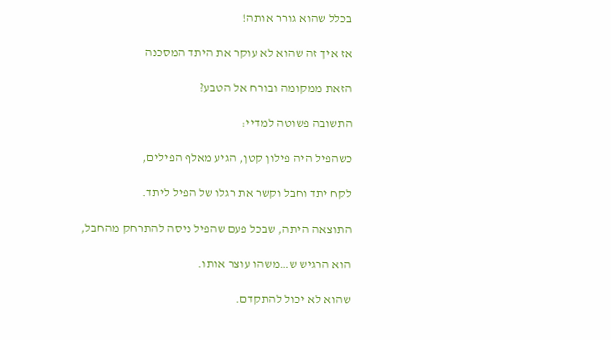בכלל שהוא גורר אותה!

אז איך זה שהוא לא עוקר את היתד המסכנה

הזאת ממקומה ובורח אל הטבע?

התשובה פשוטה למדיי:

כשהפיל היה פילון קטן, הגיע מאלף הפילים,

לקח יתד וחבל וקשר את רגלו של הפיל ליתד.

התוצאה היתה, שבכל פעם שהפיל ניסה להתרחק מהחבל,

הוא הרגיש ש…משהו עוצר אותו.

שהוא לא יכול להתקדם.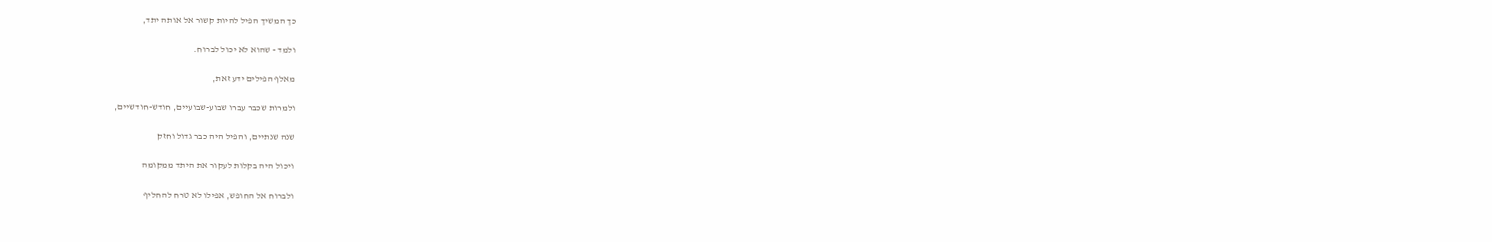כך המשיך הפיל להיות קשור אל אותה יתד,

ולמד - שהוא לא יכול לברוח.

מאלף הפילים ידע זאת,

ולמרות שכבר עברו שבוע-שבועיים, חודש-חודשיים,

שנה שנתיים, והפיל היה כבר גדול וחזק

ויכול היה בקלות לעקור את היתד ממקומה

ולברוח אל החופש, אפילו לא טרח להחליף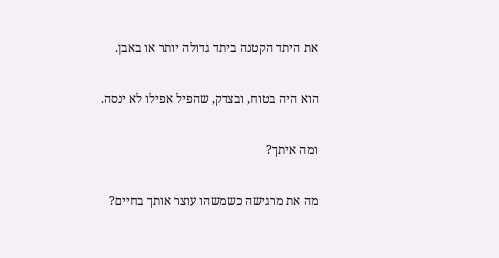את היתד הקטנה ביתד גדולה יותר או באבן.

הוא היה בטוח, ובצדק, שהפיל אפילו לא ינסה.

ומה איתך?

מה את מרגישה כשמשהו עוצר אותך בחיים?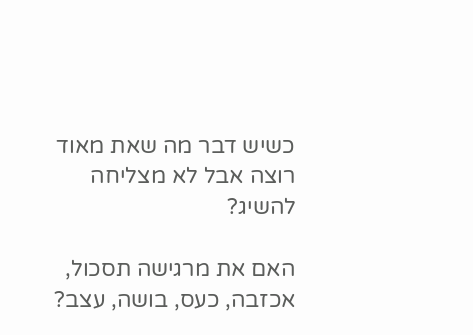כשיש דבר מה שאת מאוד רוצה אבל לא מצליחה להשיג?

האם את מרגישה תסכול, אכזבה, כעס, בושה, עצב?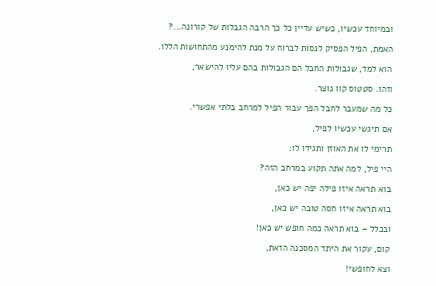ובמיוחד עכשיו, כשיש עדיין כל כך הרבה הגבלות של קורונה...?

האמת, הפיל הפסיק לנסות לברוח על מנת להימנע מהתחושות הללו.

הוא למד, שגבולות החבל הם הגבולות בהם עליו להישאר,

וזהו. סטטוס קוו נוצר.

כל מה שמעבר לחבל הפך עבור הפיל למרחב בלתי אפשרי.

אם תיגשי עכשיו לפיל,

תרימי לו את האוזן ותגידו לו:

היי פיל, למה אתה תקוע במרחב הזה?

בוא תראה איזו פילה יפה יש כאן,

בוא תראה איזו חסה טובה יש כאן,

ובכלל – בוא תראה כמה חופש יש כאן!

קום, עקור את היתד המסכנה הזאת,

וצא לחופשי!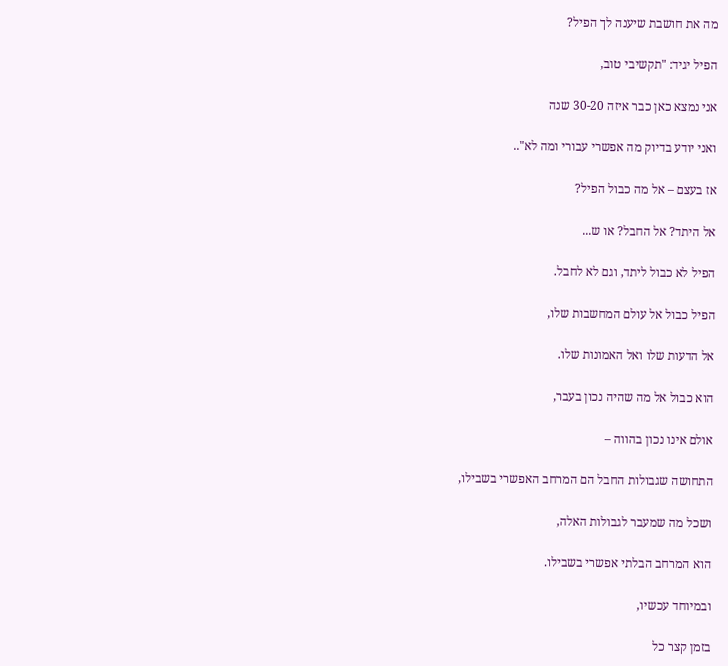מה את חושבת שיענה לך הפיל?

הפיל יגיד: "תקשיבי טוב,

אני נמצא כאן כבר איזה 30-20 שנה

ואני יודע בדיוק מה אפשרי עבורי ומה לא"..

אז בעצם – אל מה כבול הפיל?

אל היתד? אל החבל? או ש...

הפיל לא כבול ליתד, וגם לא לחבל.

הפיל כבול אל עולם המחשבות שלו,

אל הדעות שלו ואל האמונות שלו.

הוא כבול אל מה שהיה נכון בעבר,

אולם אינו נכון בהווה –

התחושה שגבולות החבל הם המרחב האפשרי בשבילו,

ושכל מה שמעבר לגבולות האלה,

הוא המרחב הבלתי אפשרי בשבילו.

ובמיוחד עכשיו,

בזמן קצר כל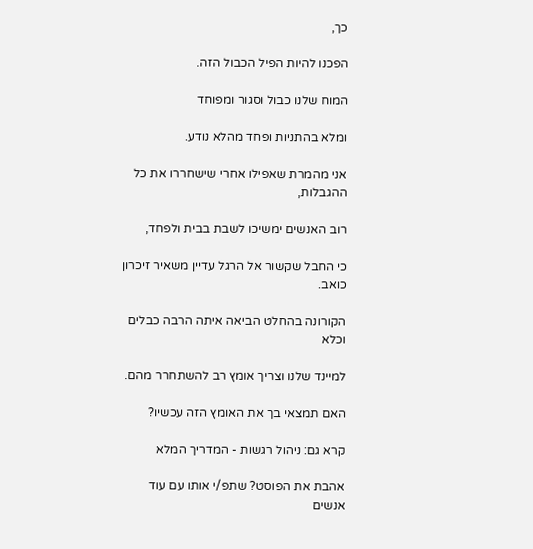כך,

הפכנו להיות הפיל הכבול הזה.

המוח שלנו כבול וסגור ומפוחד

ומלא בהתניות ופחד מהלא נודע.

אני מהמרת שאפילו אחרי שישחררו את כל ההגבלות,

רוב האנשים ימשיכו לשבת בבית ולפחד,

כי החבל שקשור אל הרגל עדיין משאיר זיכרון כואב.

הקורונה בהחלט הביאה איתה הרבה כבלים וכלא

למיינד שלנו וצריך אומץ רב להשתחרר מהם.

האם תמצאי בך את האומץ הזה עכשיו?

קרא גם: ניהול רגשות - המדריך המלא

אהבת את הפוסט? שתפ/י אותו עם עוד אנשים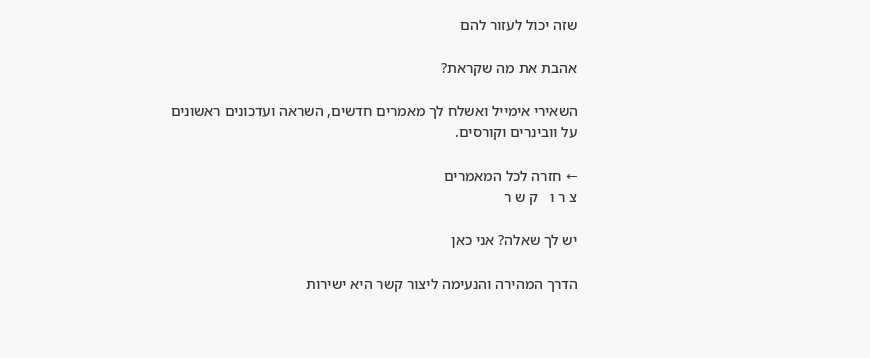שזה יכול לעזור להם

אהבת את מה שקראת?

השאירי אימייל ואשלח לך מאמרים חדשים, השראה ועדכונים ראשונים על וובינרים וקורסים.

← חזרה לכל המאמרים
צ ר ו   ק ש ר

יש לך שאלה? אני כאן

הדרך המהירה והנעימה ליצור קשר היא ישירות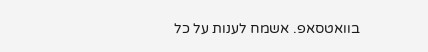בוואטסאפ. אשמח לענות על כל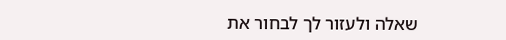שאלה ולעזור לך לבחור את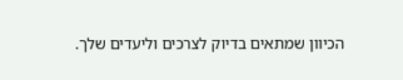הכיוון שמתאים בדיוק לצרכים וליעדים שלך.